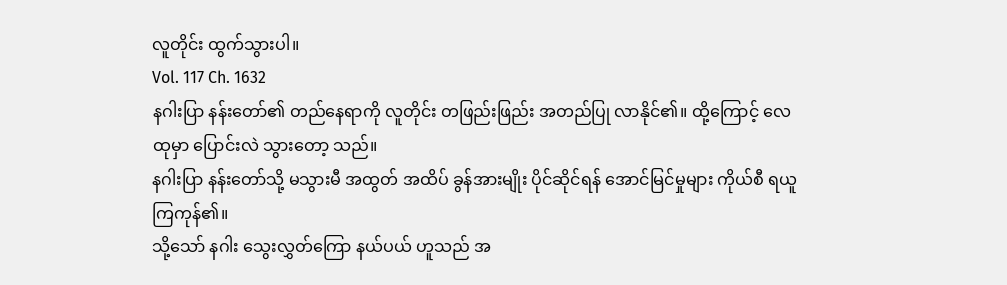လူတိုင်း ထွက်သွားပါ။
Vol. 117 Ch. 1632
နဂါးပြာ နန်းတော်၏ တည်နေရာကို လူတိုင်း တဖြည်းဖြည်း အတည်ပြု လာနိုင်၏။ ထို့ကြောင့် လေထုမှာ ပြောင်းလဲ သွားတော့ သည်။
နဂါးပြာ နန်းတော်သို့ မသွားမီ အထွတ် အထိပ် ခွန်အားမျိုး ပိုင်ဆိုင်ရန် အောင်မြင်မှုများ ကိုယ်စီ ရယူ ကြကုန်၏။
သို့သော် နဂါး သွေးလွှတ်ကြော နယ်ပယ် ဟူသည် အ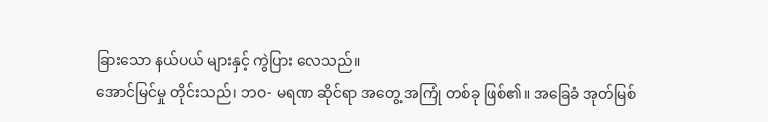ခြားသော နယ်ပယ် များနှင့် ကွဲပြား လေသည်။
အောင်မြင်မှု တိုင်းသည်၊ ဘဝ- မရဏ ဆိုင်ရာ အတွေ့ အကြုံ တစ်ခု ဖြစ်၏။ အခြေခံ အုတ်မြစ်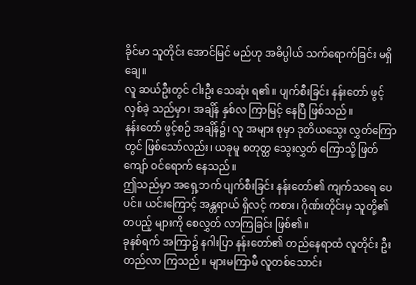ခိုင်မာ သူတိုင်း အောင်မြင် မည်ဟု အဓိပ္ပါယ် သက်ရောက်ခြင်း မရှိချေ။
လူ ဆယ်ဦးတွင် ငါးဦး သေဆုံး ရ၏။ ပျက်စီးခြင်း နန်းတော် ဖွင့်လှစ်ခဲ့ သည်မှာ၊ အချိန် နှစ်လ ကြာမြင့် နေပြီ ဖြစ်သည်။
နန်းတော် ဖွင့်စဉ် အချိန်၌၊ လူ အများ စုမှာ ဒုတိယသွေး လွှတ်ကြောတွင် ဖြစ်သော်လည်း၊ ယခုမူ စတုတ္ထ သွေးလွှတ် ကြောသို့ ဖြတ်ကျော် ဝင်ရောက် နေသည်။
ဤသည်မှာ အရှေ့ဘက် ပျက်စီးခြင်း နန်းတော်၏ ကျက်သရေ ပေပင်။ ယင်းကြောင့် အန္တရာယ် ရှိလင့် ကစား၊ ဂိုဏ်းတိုင်းမှ သူတို့၏ တပည့် များကို စေလွှတ် လာကြခြင်း ဖြစ်၏။
ခုနစ်ရက် အကြာ၌ နဂါးပြာ နန်းတော်၏ တည်နေရာထံ လူတိုင်း ဦးတည်လာ ကြသည်။ များမကြာမီ လူတစ်သောင်း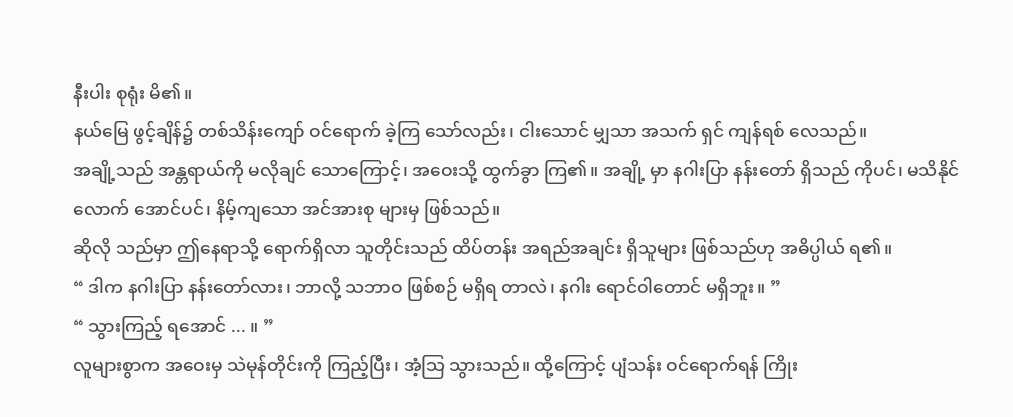နီးပါး စုရုံး မိ၏။
နယ်မြေ ဖွင့်ချိန်၌ တစ်သိန်းကျော် ဝင်ရောက် ခဲ့ကြ သော်လည်း၊ ငါးသောင် မျှသာ အသက် ရှင် ကျန်ရစ် လေသည်။
အချို့သည် အန္တရာယ်ကို မလိုချင် သောကြောင့်၊ အဝေးသို့ ထွက်ခွာ ကြ၏။ အချို့ မှာ နဂါးပြာ နန်းတော် ရှိသည် ကိုပင်၊ မသိနိုင် လောက် အောင်ပင်၊ နိမ့်ကျသော အင်အားစု များမှ ဖြစ်သည်။
ဆိုလို သည်မှာ ဤနေရာသို့ ရောက်ရှိလာ သူတိုင်းသည် ထိပ်တန်း အရည်အချင်း ရှိသူများ ဖြစ်သည်ဟု အဓိပ္ပါယ် ရ၏။
“ ဒါက နဂါးပြာ နန်းတော်လား၊ ဘာလို့ သဘာဝ ဖြစ်စဉ် မရှိရ တာလဲ၊ နဂါး ရောင်ဝါတောင် မရှိဘူး။ ”
“ သွားကြည့် ရအောင် ... ။ ”
လူများစွာက အဝေးမှ သဲမုန်တိုင်းကို ကြည့်ပြီး၊ အံ့သြ သွားသည်။ ထို့ကြောင့် ပျံသန်း ဝင်ရောက်ရန် ကြိုး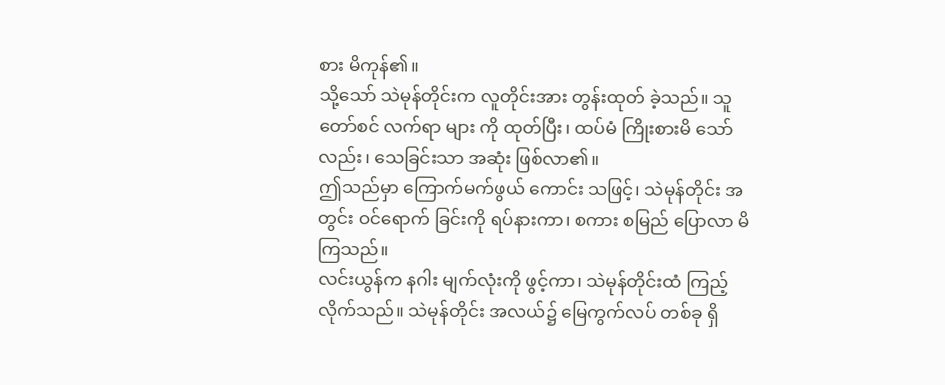စား မိကုန်၏။
သို့သော် သဲမုန်တိုင်းက လူတိုင်းအား တွန်းထုတ် ခဲ့သည်။ သူတော်စင် လက်ရာ များ ကို ထုတ်ပြီး၊ ထပ်မံ ကြိုးစားမိ သော်လည်း၊ သေခြင်းသာ အဆုံး ဖြစ်လာ၏။
ဤသည်မှာ ကြောက်မက်ဖွယ် ကောင်း သဖြင့်၊ သဲမုန်တိုင်း အတွင်း ဝင်ရောက် ခြင်းကို ရပ်နားကာ၊ စကား စမြည် ပြောလာ မိကြသည်။
လင်းယွန်က နဂါး မျက်လုံးကို ဖွင့်ကာ၊ သဲမုန်တိုင်းထံ ကြည့် လိုက်သည်။ သဲမုန်တိုင်း အလယ်၌ မြေကွက်လပ် တစ်ခု ရှိ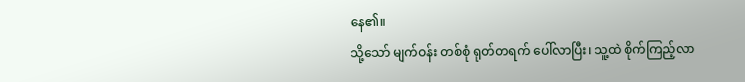နေ၏။
သို့သော် မျက်ဝန်း တစ်စုံ ရုတ်တရက် ပေါ်လာပြီး၊ သူ့ထဲ စိုက်ကြည့်လာ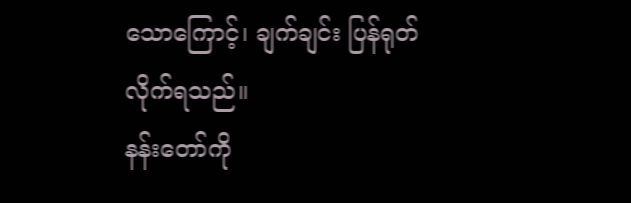သောကြောင့်၊ ချက်ချင်း ပြန်ရုတ် လိုက်ရသည်။
နန်းတော်ကို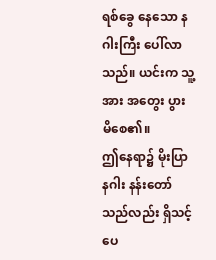ရစ်ခွေ နေသော နဂါးကြီး ပေါ်လာသည်။ ယင်းက သူ့အား အတွေး ပွား မိစေ၏။
ဤနေရာ၌ မိုးပြာ နဂါး နန်းတော် သည်လည်း ရှိသင့် ပေ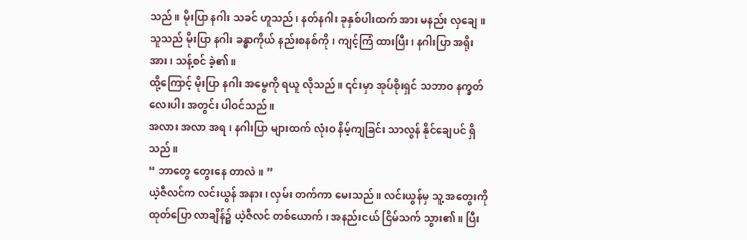သည်။ မိုးပြာ နဂါး သခင် ဟူသည်၊ နတ်နဂါး ခုနှစ်ပါးထက် အား မနည်း လှချေ။
သူသည် မိုးပြာ နဂါး ခန္ဓာကိုယ် နည်းစနစ်ကို၊ ကျင့်ကြံ ထားပြီး၊ နဂါးပြာ အရိုး အား၊ သန့်စင် ခဲ့၏။
ထို့ကြောင့် မိုးပြာ နဂါး အမွေကို ရယူ လိုသည်။ ၎င်းမှာ အုပ်စိုးရှင် သဘာဝ နက္ခတ် လေးပါး အတွင်း ပါဝင်သည်။
အလား အလာ အရ၊ နဂါးပြာ များထက် လုံးဝ နိမ့်ကျခြင်း သာလွန် နိုင်ချေပင် ရှိသည်။
“ ဘာတွေ တွေးနေ တာလဲ။ ”
ယဲ့ဇီလင်က လင်းယွန် အနား၊ လှမ်း တက်ကာ မေးသည်။ လင်းယွန်မှ သူ့ အတွေးကို ထုတ်ပြော လာချိန်၌ ယဲ့ဇီလင် တစ်ယောက်၊ အနည်းငယ် ငြိမ်သက် သွား၏။ ပြီး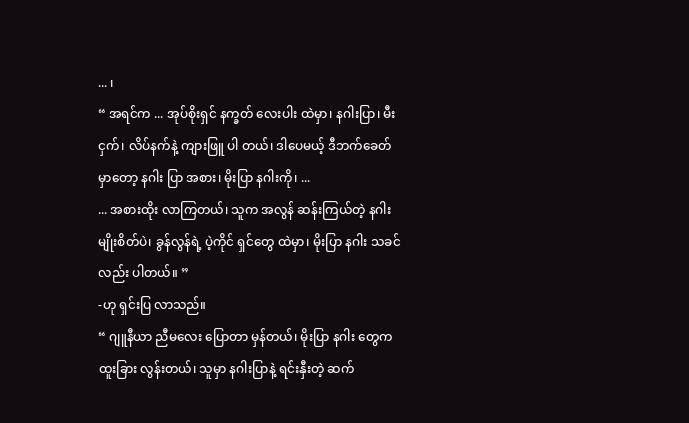... ၊
“ အရင်က ... အုပ်စိုးရှင် နက္ခတ် လေးပါး ထဲမှာ၊ နဂါးပြာ၊ မီးငှက်၊ လိပ်နက်နဲ့ ကျားဖြူ ပါ တယ်၊ ဒါပေမယ့် ဒီဘက်ခေတ် မှာတော့ နဂါး ပြာ အစား၊ မိုးပြာ နဂါးကို၊ ...
... အစားထိုး လာကြတယ်၊ သူက အလွန် ဆန်းကြယ်တဲ့ နဂါး မျိုးစိတ်ပဲ၊ ခွန်လွန်ရဲ့ ပဲ့ကိုင် ရှင်တွေ ထဲမှာ၊ မိုးပြာ နဂါး သခင်လည်း ပါတယ်။ ”
-ဟု ရှင်းပြ လာသည်။
“ ဂျူနီယာ ညီမလေး ပြောတာ မှန်တယ်၊ မိုးပြာ နဂါး တွေက ထူးခြား လွန်းတယ်၊ သူမှာ နဂါးပြာနဲ့ ရင်းနှီးတဲ့ ဆက်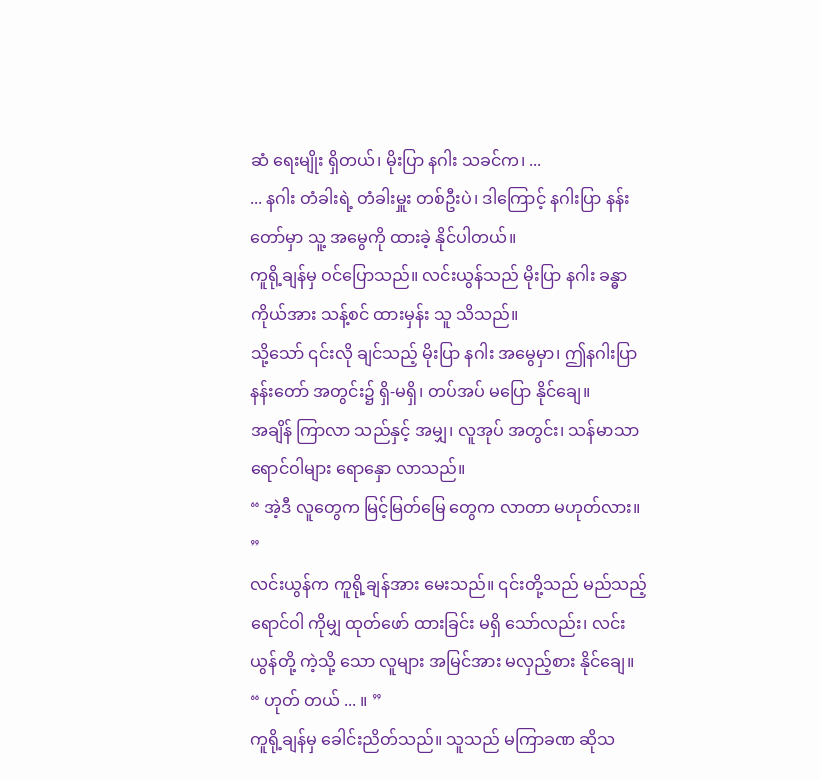ဆံ ရေးမျိုး ရှိတယ်၊ မိုးပြာ နဂါး သခင်က၊ ...
... နဂါး တံခါးရဲ့ တံခါးမှူး တစ်ဦးပဲ၊ ဒါကြောင့် နဂါးပြာ နန်းတော်မှာ သူ့ အမွေကို ထားခဲ့ နိုင်ပါတယ်။
ကူရို့ချန်မှ ဝင်ပြောသည်။ လင်းယွန်သည် မိုးပြာ နဂါး ခန္ဓာ ကိုယ်အား သန့်စင် ထားမှန်း သူ သိသည်။
သို့သော် ၎င်းလို ချင်သည့် မိုးပြာ နဂါး အမွေမှာ၊ ဤနဂါးပြာ နန်းတော် အတွင်း၌ ရှိ-မရှိ၊ တပ်အပ် မပြော နိုင်ချေ။
အချိန် ကြာလာ သည်နှင့် အမျှ၊ လူအုပ် အတွင်း၊ သန်မာသာ ရောင်ဝါများ ရောနှော လာသည်။
“ အဲ့ဒီ လူတွေက မြင့်မြတ်မြေ တွေက လာတာ မဟုတ်လား။ ”
လင်းယွန်က ကူရို့ချန်အား မေးသည်။ ၎င်းတို့သည် မည်သည့် ရောင်ဝါ ကိုမျှ ထုတ်ဖော် ထားခြင်း မရှိ သော်လည်း၊ လင်းယွန်တို့ ကဲ့သို့ သော လူများ အမြင်အား မလှည့်စား နိုင်ချေ။
“ ဟုတ် တယ် ... ။ ”
ကူရို့ချန်မှ ခေါင်းညိတ်သည်။ သူသည် မကြာခဏ ဆိုသ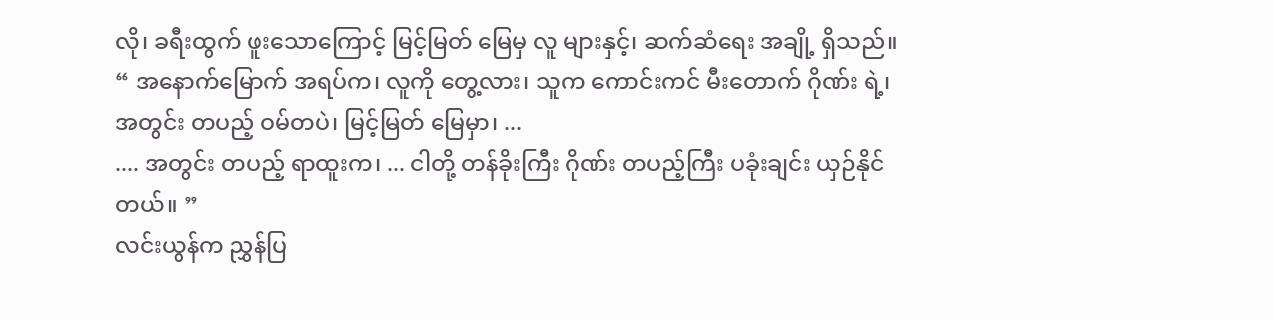လို၊ ခရီးထွက် ဖူးသောကြောင့် မြင့်မြတ် မြေမှ လူ များနှင့်၊ ဆက်ဆံရေး အချို့ ရှိသည်။
“ အနောက်မြောက် အရပ်က၊ လူကို တွေ့လား၊ သူက ကောင်းကင် မီးတောက် ဂိုဏ်း ရဲ့၊ အတွင်း တပည့် ဝမ်တပဲ၊ မြင့်မြတ် မြေမှာ၊ ...
.... အတွင်း တပည့် ရာထူးက၊ ... ငါတို့ တန်ခိုးကြီး ဂိုဏ်း တပည့်ကြီး ပခုံးချင်း ယှဉ်နိုင်တယ်။ ”
လင်းယွန်က ညွှန်ပြ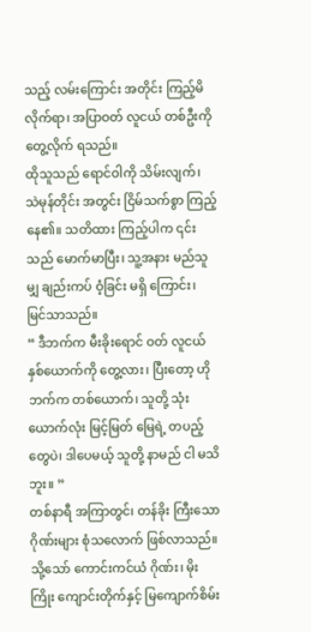သည့် လမ်းကြောင်း အတိုင်း ကြည့်မိ လိုက်ရာ၊ အပြာဝတ် လူငယ် တစ်ဦးကို တွေ့လိုက် ရသည်။
ထိုသူသည် ရောင်ဝါကို သိမ်းလျက်၊ သဲမုန်တိုင်း အတွင်း ငြိမ်သက်စွာ ကြည့်နေ၏။ သတိထား ကြည့်ပါက ၎င်းသည် မောက်မာပြီး၊ သူ့အနား မည်သူမျှ ချည်းကပ် ဝံ့ခြင်း မရှိ ကြောင်း၊ မြင်သာသည်။
“ ဒီဘက်က မီးခိုးရောင် ဝတ် လူငယ် နှစ်ယောက်ကို တွေ့လား၊ ပြီးတော့ ဟိုဘက်က တစ်ယောက်၊ သူတို့ သုံးယောက်လုံး မြင့်မြတ် မြေရဲ့ တပည့် တွေပဲ၊ ဒါပေမယ့် သူတို့ နာမည် ငါ မသိဘူး။ ”
တစ်နာရီ အကြာတွင်၊ တန်ခိုး ကြီးသော ဂိုဏ်းများ စုံသလောက် ဖြစ်လာသည်။ သို့သော် ကောင်းကင်ယံ ဂိုဏ်း၊ မိုးကြိုး ကျောင်းတိုက်နှင့် မြကျောက်စိမ်း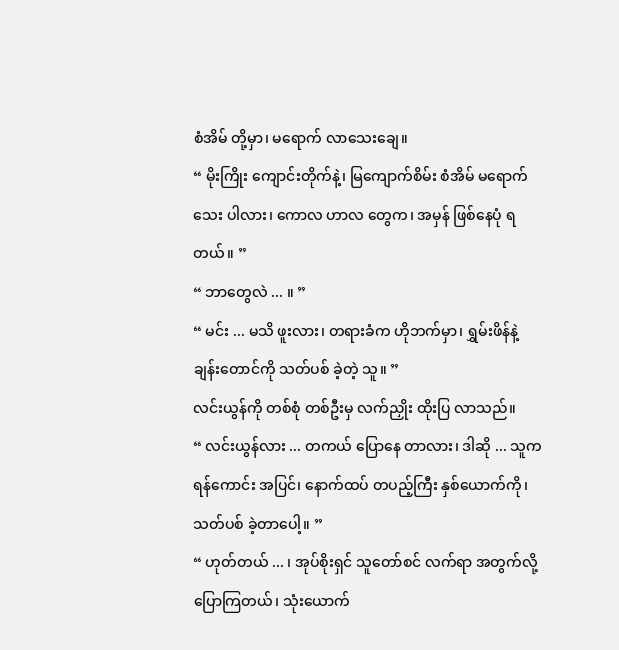စံအိမ် တို့မှာ၊ မရောက် လာသေးချေ။
“ မိုးကြိုး ကျောင်းတိုက်နဲ့၊ မြကျောက်စိမ်း စံအိမ် မရောက် သေး ပါလား၊ ကောလ ဟာလ တွေက၊ အမှန် ဖြစ်နေပုံ ရတယ်။ ”
“ ဘာတွေလဲ ... ။ ”
“ မင်း ... မသိ ဖူးလား၊ တရားခံက ဟိုဘက်မှာ၊ ရွှမ်းဖိန်နဲ့ ချန်းတောင်ကို သတ်ပစ် ခဲ့တဲ့ သူ။ ”
လင်းယွန်ကို တစ်စုံ တစ်ဦးမှ လက်ညှိုး ထိုးပြ လာသည်။
“ လင်းယွန်လား ... တကယ် ပြောနေ တာလား၊ ဒါဆို ... သူက ရန်ကောင်း အပြင်၊ နောက်ထပ် တပည့်ကြီး နှစ်ယောက်ကို၊ သတ်ပစ် ခဲ့တာပေါ့။ ”
“ ဟုတ်တယ် ... ၊ အုပ်စိုးရှင် သူတော်စင် လက်ရာ အတွက်လို့ ပြောကြတယ်၊ သုံးယောက်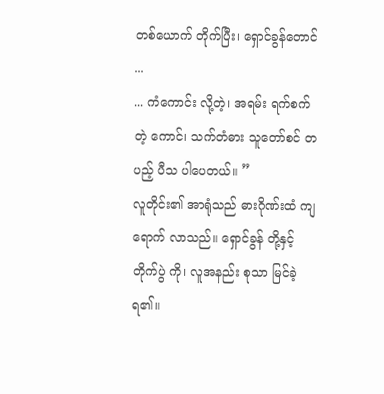တစ်ယောက် တိုက်ပြီး၊ ရှောင်ခွန်တောင် ...
... ကံကောင်း လို့တဲ့၊ အရမ်း ရက်စက်တဲ့ ကောင်၊ သက်တံဓား သူတော်စင် တပည့် ပီသ ပါပေတယ်။ ”
လူတိုင်း၏ အာရုံသည် ဓားဂိုဏ်းထံ ကျရောက် လာသည်။ ရှောင်ခွန် တို့နှင့် တိုက်ပွဲ ကို၊ လူအနည်း စုသာ မြင်ခဲ့ ရ၏။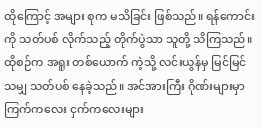ထိုကြောင့် အများ စုက မသိခြင်း ဖြစ်သည်။ ရန်ကောင်းကို သတ်ပစ် လိုက်သည့် တိုက်ပွဲသာ သူတို့ သိကြသည်။
ထိုစဉ်က အရူး တစ်ယောက် ကဲ့သို့ လင်းယွန်မှ မြင်မြင် သမျှ သတ်ပစ် နေခဲ့သည်။ အင်အားကြီး ဂိုဏ်းများမှာ ကြက်ကလေး ငှက်ကလေးများ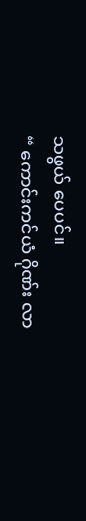သဖွယ် ပေပင်။
“ ကောင်းကင်ယံ ဂိုဏ်း လာ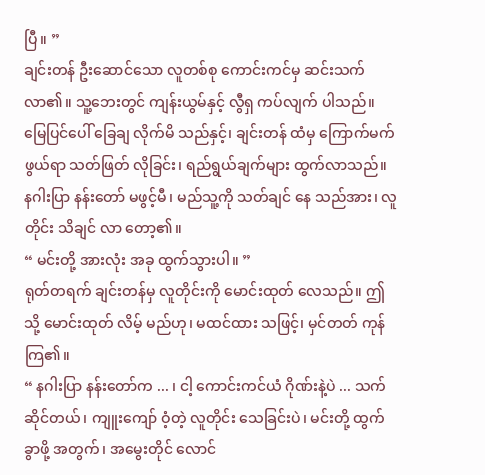ပြီ။ ”
ချင်းတန် ဦးဆောင်သော လူတစ်စု ကောင်းကင်မှ ဆင်းသက် လာ၏။ သူ့ဘေးတွင် ကျန်းယွမ်နှင့် လွီရှ ကပ်လျက် ပါသည်။
မြေပြင်ပေါ် ခြေချ လိုက်မိ သည်နှင့်၊ ချင်းတန် ထံမှ ကြောက်မက်ဖွယ်ရာ သတ်ဖြတ် လိုခြင်း၊ ရည်ရွယ်ချက်များ ထွက်လာသည်။
နဂါးပြာ နန်းတော် မဖွင့်မီ၊ မည်သူ့ကို သတ်ချင် နေ သည်အား၊ လူတိုင်း သိချင် လာ တော့၏။
“ မင်းတို့ အားလုံး အခု ထွက်သွားပါ။ ”
ရုတ်တရက် ချင်းတန်မှ လူတိုင်းကို မောင်းထုတ် လေသည်။ ဤသို့ မောင်းထုတ် လိမ့် မည်ဟု၊ မထင်ထား သဖြင့်၊ မှင်တတ် ကုန်ကြ၏။
“ နဂါးပြာ နန်းတော်က ... ၊ ငါ့ ကောင်းကင်ယံ ဂိုဏ်းနဲ့ပဲ ... သက်ဆိုင်တယ်၊ ကျူးကျော် ဝံ့တဲ့ လူတိုင်း သေခြင်းပဲ၊ မင်းတို့ ထွက်ခွာဖို့ အတွက်၊ အမွေးတိုင် လောင်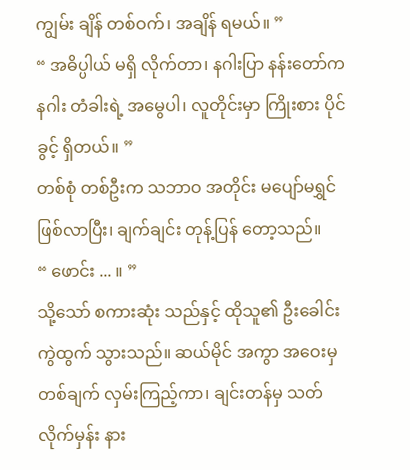ကျွမ်း ချိန် တစ်ဝက်၊ အချိန် ရမယ်။ ”
“ အဓိပ္ပါယ် မရှိ လိုက်တာ၊ နဂါးပြာ နန်းတော်က နဂါး တံခါးရဲ့ အမွေပါ၊ လူတိုင်းမှာ ကြိုးစား ပိုင်ခွင့် ရှိတယ်။ ”
တစ်စုံ တစ်ဦးက သဘာဝ အတိုင်း မပျော်မရွှင် ဖြစ်လာပြီး၊ ချက်ချင်း တုန့်ပြန် တော့သည်။
“ ဖောင်း ... ။ ”
သို့သော် စကားဆုံး သည်နှင့် ထိုသူ၏ ဦးခေါင်း ကွဲထွက် သွားသည်။ ဆယ်မိုင် အကွာ အဝေးမှ တစ်ချက် လှမ်းကြည့်ကာ၊ ချင်းတန်မှ သတ်လိုက်မှန်း နား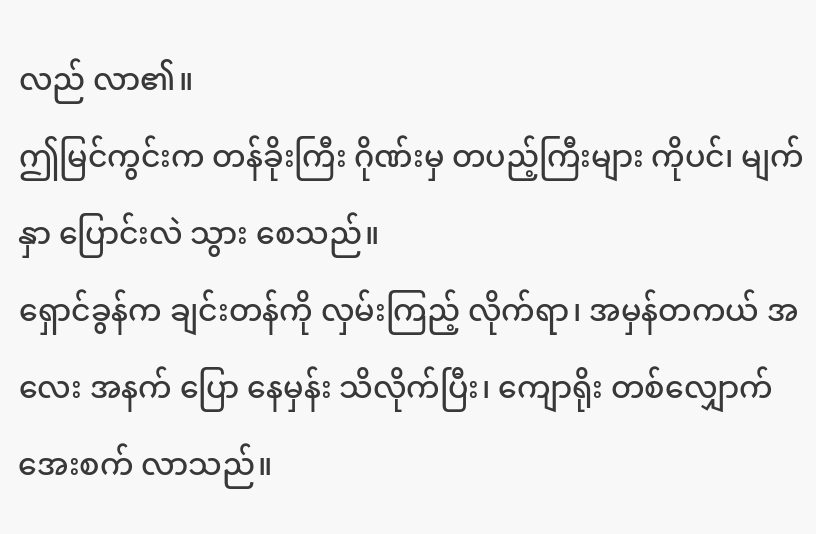လည် လာ၏။
ဤမြင်ကွင်းက တန်ခိုးကြီး ဂိုဏ်းမှ တပည့်ကြီးများ ကိုပင်၊ မျက်နှာ ပြောင်းလဲ သွား စေသည်။
ရှောင်ခွန်က ချင်းတန်ကို လှမ်းကြည့် လိုက်ရာ၊ အမှန်တကယ် အလေး အနက် ပြော နေမှန်း သိလိုက်ပြီး၊ ကျောရိုး တစ်လျှောက် အေးစက် လာသည်။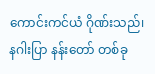ကောင်းကင်ယံ ဂိုဏ်းသည်၊ နဂါးပြာ နန်းတော် တစ်ခု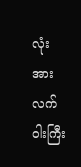လုံးအား လက်ဝါးကြီး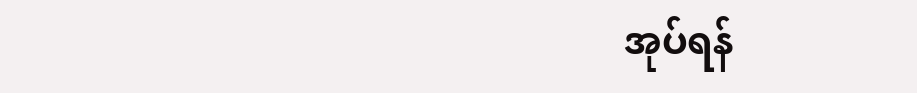အုပ်ရန်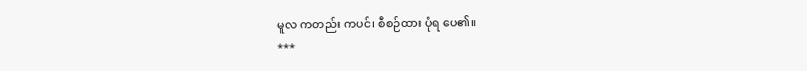မူလ ကတည်း ကပင်၊ စီစဉ်ထား ပုံရ ပေ၏။
***